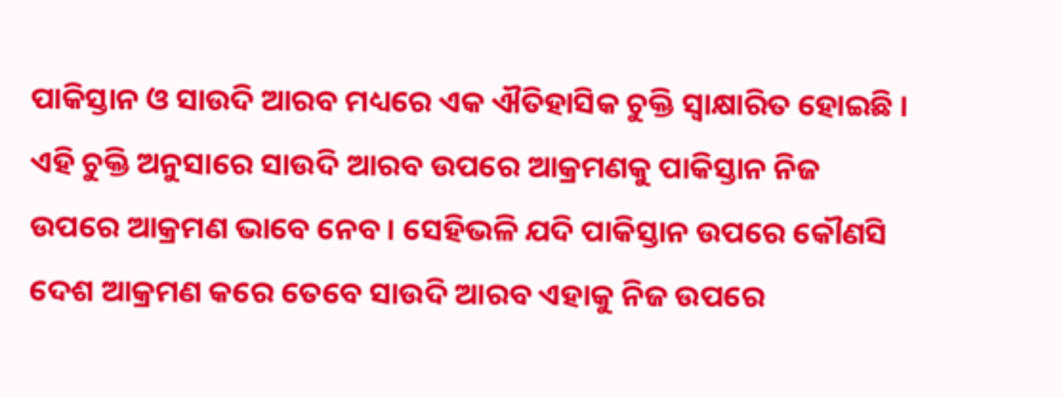ପାକିସ୍ତାନ ଓ ସାଉଦି ଆରବ ମଧ୍ୟରେ ଏକ ଐତିହାସିକ ଚୁକ୍ତି ସ୍ୱାକ୍ଷାରିତ ହୋଇଛି । ଏହି ଚୁକ୍ତି ଅନୁସାରେ ସାଉଦି ଆରବ ଉପରେ ଆକ୍ରମଣକୁ ପାକିସ୍ତାନ ନିଜ ଉପରେ ଆକ୍ରମଣ ଭାବେ ନେବ । ସେହିଭଳି ଯଦି ପାକିସ୍ତାନ ଉପରେ କୌଣସି ଦେଶ ଆକ୍ରମଣ କରେ ତେବେ ସାଉଦି ଆରବ ଏହାକୁ ନିଜ ଉପରେ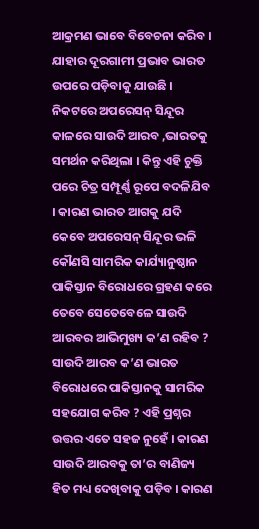ଆକ୍ରମଣ ଭାବେ ବିବେଚନା କରିବ । ଯାହାର ଦୂରଗାମୀ ପ୍ରଭାବ ଭାରତ ଉପରେ ପଡ଼ିବାକୁ ଯାଉଛି । ନିକଟରେ ଅପରେସନ୍ ସିନ୍ଦୂର କାଳରେ ସାଉଦି ଆରବ ,ଭାରତକୁ ସମର୍ଥନ କରିଥିଲା । କିନ୍ତୁ ଏହି ଚୁକ୍ତି ପରେ ଚିତ୍ର ସମ୍ପୂର୍ଣ୍ଣ ରୂପେ ବଦଳିଯିବ । କାରଣ ଭାରତ ଆଗକୁ ଯଦି କେବେ ଅପରେସନ୍ ସିନ୍ଦୂର ଭଳି କୌଣସି ସାମରିକ କାର୍ଯ୍ୟାନୁଷ୍ଠାନ ପାକିସ୍ତାନ ବିରୋଧରେ ଗ୍ରହଣ କରେ ତେବେ ସେତେବେଳେ ସାଉଦି ଆରବର ଆଭିମୁଖ୍ୟ କ’ଣ ରହିବ ? ସାଉଦି ଆରବ କ’ଣ ଭାରତ ବିରୋଧରେ ପାକିସ୍ତାନକୁ ସାମରିକ ସହଯୋଗ କରିବ ? ଏହି ପ୍ରଶ୍ନର ଉତ୍ତର ଏତେ ସହଜ ନୁହେଁ । କାରଣ ସାଉଦି ଆରବକୁ ତା’ର ବାଣିଜ୍ୟ ହିତ ମଧ୍ୟ ଦେଖିବାକୁ ପଡ଼ିବ । କାରଣ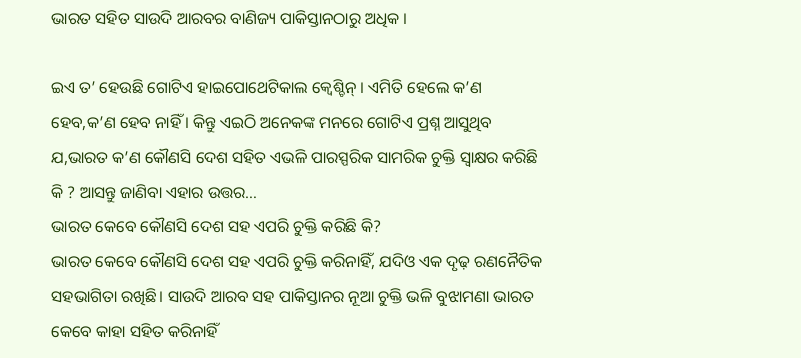ଭାରତ ସହିତ ସାଉଦି ଆରବର ବାଣିଜ୍ୟ ପାକିସ୍ତାନଠାରୁ ଅଧିକ ।

ଇଏ ତ’ ହେଉଛି ଗୋଟିଏ ହାଇପୋଥେଟିକାଲ କ୍ୱେଶ୍ଚିନ୍ । ଏମିତି ହେଲେ କ’ଣ ହେବ,କ’ଣ ହେବ ନାହିଁ । କିନ୍ତୁ ଏଇଠି ଅନେକଙ୍କ ମନରେ ଗୋଟିଏ ପ୍ରଶ୍ନ ଆସୁଥିବ ଯ,ଭାରତ କ’ଣ କୌଣସି ଦେଶ ସହିତ ଏଭଳି ପାରସ୍ପରିକ ସାମରିକ ଚୁକ୍ତି ସ୍ୱାକ୍ଷର କରିଛି କି ? ଆସନ୍ତୁ ଜାଣିବା ଏହାର ଉତ୍ତର…
ଭାରତ କେବେ କୌଣସି ଦେଶ ସହ ଏପରି ଚୁକ୍ତି କରିଛି କି?
ଭାରତ କେବେ କୌଣସି ଦେଶ ସହ ଏପରି ଚୁକ୍ତି କରିନାହିଁ, ଯଦିଓ ଏକ ଦୃଢ଼ ରଣନୈତିକ ସହଭାଗିତା ରଖିଛି। ସାଉଦି ଆରବ ସହ ପାକିସ୍ତାନର ନୂଆ ଚୁକ୍ତି ଭଳି ବୁଝାମଣା ଭାରତ କେବେ କାହା ସହିତ କରିନାହିଁ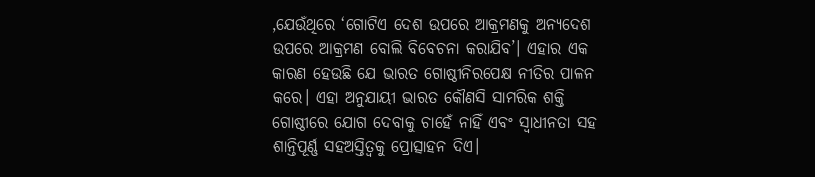,ଯେଉଁଥିରେ ‘ଗୋଟିଏ ଦେଶ ଉପରେ ଆକ୍ରମଣକୁ ଅନ୍ୟଦେଶ ଉପରେ ଆକ୍ରମଣ ବୋଲି ବିବେଚନା କରାଯିବ’। ଏହାର ଏକ କାରଣ ହେଉଛି ଯେ ଭାରତ ଗୋଷ୍ଠୀନିରପେକ୍ଷ ନୀତିର ପାଳନ କରେ। ଏହା ଅନୁଯାୟୀ ଭାରତ କୌଣସି ସାମରିକ ଶକ୍ତି ଗୋଷ୍ଠୀରେ ଯୋଗ ଦେବାକୁ ଚାହେଁ ନାହିଁ ଏବଂ ସ୍ୱାଧୀନତା ସହ ଶାନ୍ତିପୂର୍ଣ୍ଣ ସହଅସ୍ତିତ୍ୱକୁ ପ୍ରୋତ୍ସାହନ ଦିଏ।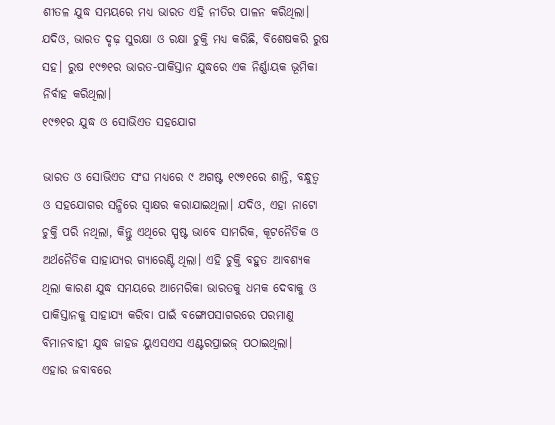ଶୀତଳ ଯୁଦ୍ଧ ସମୟରେ ମଧ୍ୟ ଭାରତ ଏହି ନୀତିର ପାଳନ କରିଥିଲା। ଯଦିଓ, ଭାରତ ଦୃଢ଼ ସୁରକ୍ଷା ଓ ରକ୍ଷା ଚୁକ୍ତି ମଧ୍ୟ କରିଛି, ବିଶେଷକରି ରୁଷ ସହ। ରୁଷ ୧୯୭୧ର ଭାରତ-ପାକିସ୍ତାନ ଯୁଦ୍ଧରେ ଏକ ନିର୍ଣ୍ଣାୟକ ଭୂମିକା ନିର୍ବାହ କରିଥିଲା।
୧୯୭୧ର ଯୁଦ୍ଧ ଓ ସୋଭିଏତ ସହଯୋଗ

ଭାରତ ଓ ସୋଭିଏତ ସଂଘ ମଧ୍ୟରେ ୯ ଅଗଷ୍ଟ ୧୯୭୧ରେ ଶାନ୍ତି, ବନ୍ଧୁତ୍ୱ ଓ ସହଯୋଗର ସନ୍ଧିରେ ସ୍ୱାକ୍ଷର କରାଯାଇଥିଲା। ଯଦିଓ, ଏହା ନାଟୋ ଚୁକ୍ତି ପରି ନଥିଲା, କିନ୍ତୁ ଏଥିରେ ସ୍ପଷ୍ଟ ଭାବେ ସାମରିକ, କୂଟନୈତିକ ଓ ଅର୍ଥନୈତିକ ସାହାଯ୍ୟର ଗ୍ୟାରେଣ୍ଟି ଥିଲା। ଏହି ଚୁକ୍ତି ବହୁତ ଆବଶ୍ୟକ ଥିଲା କାରଣ ଯୁଦ୍ଧ ସମୟରେ ଆମେରିକା ଭାରତକୁ ଧମକ ଦେବାକୁ ଓ ପାକିସ୍ତାନକୁ ସାହାଯ୍ୟ କରିବା ପାଇଁ ବଙ୍ଗୋପସାଗରରେ ପରମାଣୁ ବିମାନବାହୀ ଯୁଦ୍ଧ ଜାହଜ ୟୁଏସଏସ ଏଣ୍ଟରପ୍ରାଇଜ୍ ପଠାଇଥିଲା।
ଏହାର ଜବାବରେ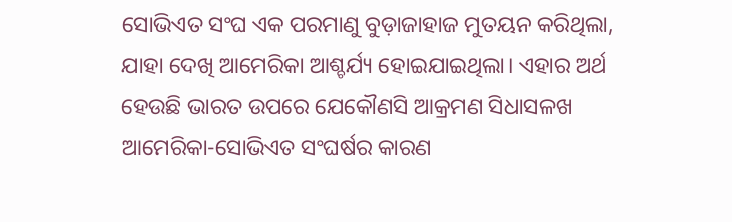ସୋଭିଏତ ସଂଘ ଏକ ପରମାଣୁ ବୁଡ଼ାଜାହାଜ ମୁତୟନ କରିଥିଲା, ଯାହା ଦେଖି ଆମେରିକା ଆଶ୍ଚର୍ଯ୍ୟ ହୋଇଯାଇଥିଲା। ଏହାର ଅର୍ଥ ହେଉଛି ଭାରତ ଉପରେ ଯେକୌଣସି ଆକ୍ରମଣ ସିଧାସଳଖ ଆମେରିକା-ସୋଭିଏତ ସଂଘର୍ଷର କାରଣ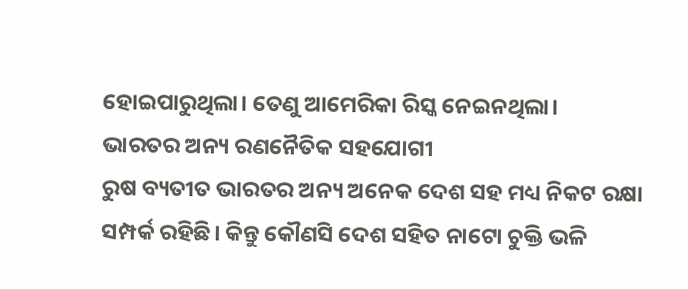ହୋଇପାରୁଥିଲା। ତେଣୁ ଆମେରିକା ରିସ୍କ ନେଇନଥିଲା।
ଭାରତର ଅନ୍ୟ ରଣନୈତିକ ସହଯୋଗୀ
ରୁଷ ବ୍ୟତୀତ ଭାରତର ଅନ୍ୟ ଅନେକ ଦେଶ ସହ ମଧ୍ୟ ନିକଟ ରକ୍ଷା ସମ୍ପର୍କ ରହିଛି। କିନ୍ତୁ କୌଣସି ଦେଶ ସହିତ ନାଟୋ ଚୁକ୍ତି ଭଳି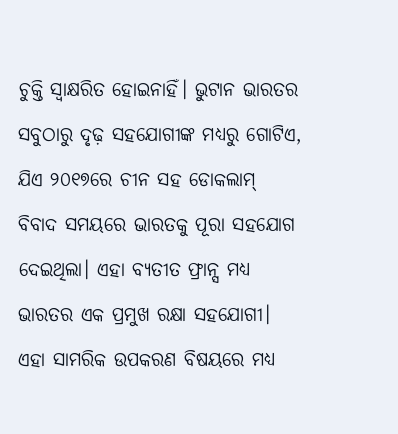ଚୁକ୍ତି ସ୍ୱାକ୍ଷରିତ ହୋଇନାହିଁ। ଭୁଟାନ ଭାରତର ସବୁଠାରୁ ଦୃଢ଼ ସହଯୋଗୀଙ୍କ ମଧ୍ୟରୁ ଗୋଟିଏ, ଯିଏ ୨୦୧୭ରେ ଚୀନ ସହ ଡୋକଲାମ୍ ବିବାଦ ସମୟରେ ଭାରତକୁ ପୂରା ସହଯୋଗ ଦେଇଥିଲା। ଏହା ବ୍ୟତୀତ ଫ୍ରାନ୍ସ ମଧ୍ୟ ଭାରତର ଏକ ପ୍ରମୁଖ ରକ୍ଷା ସହଯୋଗୀ। ଏହା ସାମରିକ ଉପକରଣ ବିଷୟରେ ମଧ୍ୟ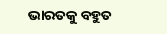ଭାରତକୁ ବହୁତ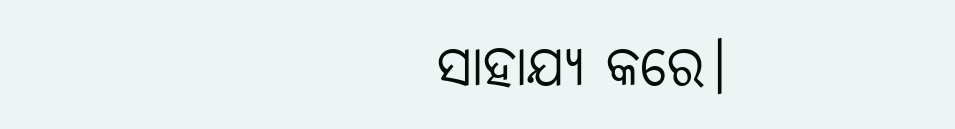ସାହାଯ୍ୟ କରେ।